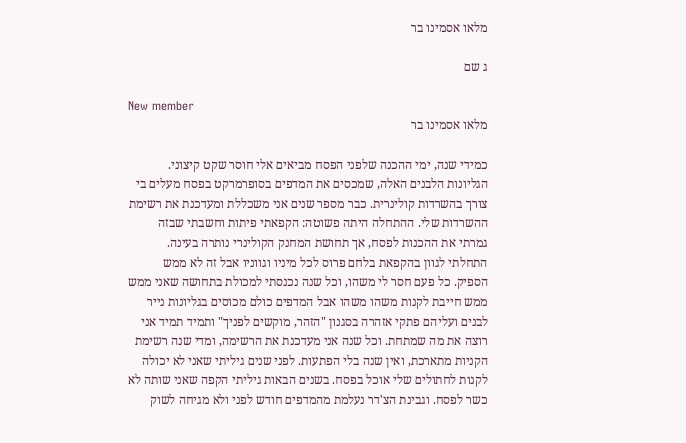מלאו אסמינו בר

ג שם

New member
מלאו אסמינו בר

כמידי שנה, ימי ההכנה שלפני הפסח מביאים אלי חוסר שקט קיצוני. הגליונות הלבנים האלה, שמכסים את המדפים בסופרמרקט בפסח מעלים בי צורך בהשרדות קולינרית. כבר מספר שנים אני משכללת ומעדכנת את רשימת ההשרדות שלי. ההתחלה היתה פשוטה: הקפאתי פיתות וחשבתי שבזה גמרתי את ההכנות לפסח, אך תחושת המחנק הקולינרי נותרה בעינה. התחלתי לגוון בהקפאת בלחם פרוס לכל מיניו וגווניו אבל זה לא ממש הספיק. כל פעם חסר לי משהו, וכל שנה נכנסתי למכולת בתחושה שאני ממש ממש חייבת לקנות משהו משהו אבל המדפים כולם מכוסים בגליונות נייר לבנים ועליהם פתקי אזהרה בסגנון "הזהר, מוקשים לפניך" ותמיד תמיד אני רוצה את מה שמתחת. וכל שנה אני מעדכנת את הרשימה, ומדי שנה רשימת הקניות מתארכת, ואין שנה בלי הפתעות. לפני שנים גיליתי שאני לא יכולה לקנות לחתולים שלי אוכל בפסח. בשנים הבאות גיליתי הקפה שאני שותה לא כשר לפסח. וגבינת הצ'דר נעלמת מהמדפים חודש לפני ולא מגיחה לשוק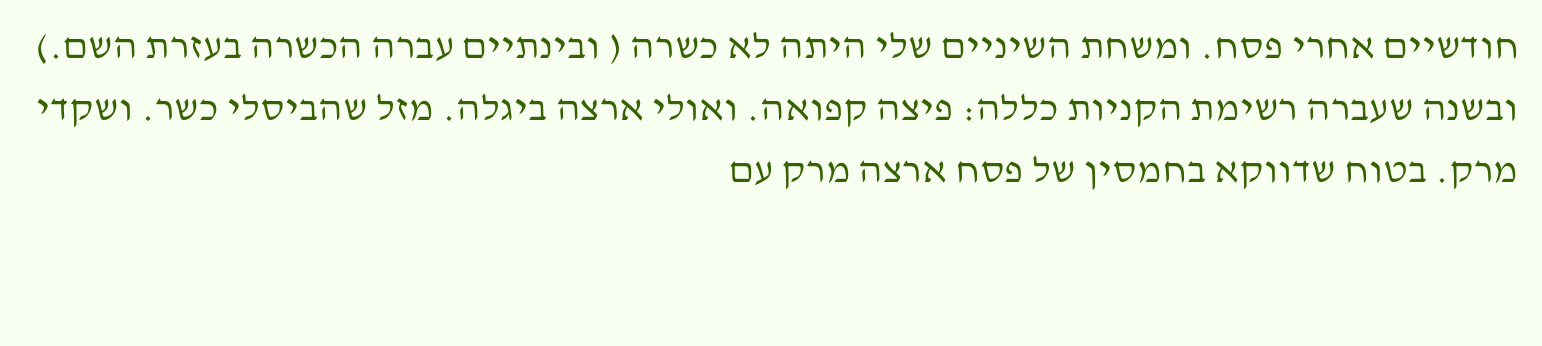חודשיים אחרי פסח. ומשחת השיניים שלי היתה לא כשרה ( ובינתיים עברה הכשרה בעזרת השם.) ובשנה שעברה רשימת הקניות כללה: פיצה קפואה. ואולי ארצה ביגלה. מזל שהביסלי כשר. ושקדי מרק. בטוח שדווקא בחמסין של פסח ארצה מרק עם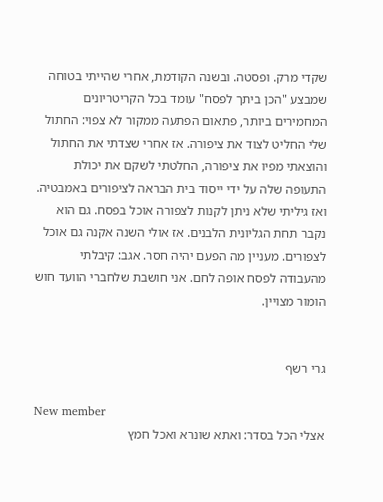שקדי מרק. ופסטה. ובשנה הקודמת, אחרי שהייתי בטוחה שמבצע "הכן ביתך לפסח" עומד בכל הקריטריונים המחמירים ביותר, פתאום הפתעה ממקור לא צפוי: החתול שלי החליט לצוד את ציפורה. אז אחרי שצדתי את החתול והוצאתי מפיו את ציפורה, החלטתי לשקם את יכולת התעופה שלה על ידי ייסוד בית הבראה לציפורים באמבטיה. ואז גיליתי שלא ניתן לקנות לצפורה אוכל בפסח. גם הוא נקבר תחת הגליונית הלבנים. אז אולי השנה אקנה גם אוכל לצפורים. מעניין מה הפעם יהיה חסר. אגב: קיבלתי מהעבודה לפסח אופה לחם. אני חושבת שלחברי הוועד חוש הומור מצויין.


גרי רשף

New member
אצלי הכל בסדר: ואתא שונרא ואכל חמץ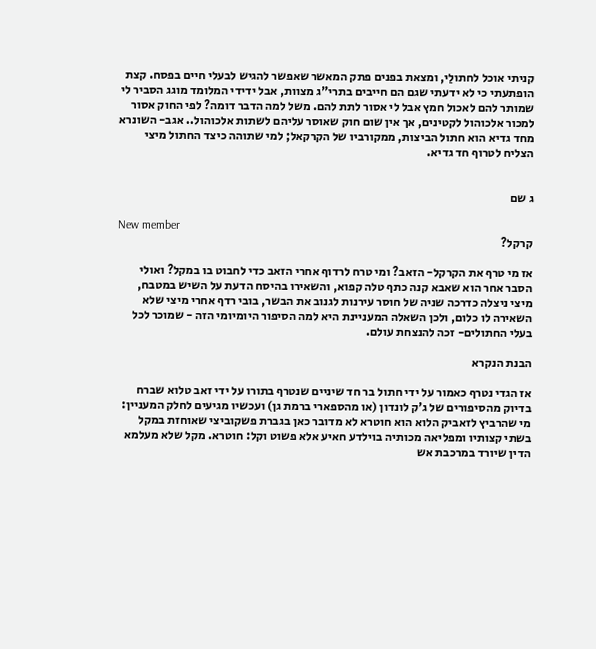קניתי אוכל לחתולַי, ומצאת בפנים פתק המאשר שאפשר להגיש לבעלי חיים בפסח. קצת הופתעתי כי לא ידעתי שגם הם חייבים בתרי"ג מצוות, אבל ידידי המלומד מוגג הסביר לי שמותר להם לאכול חמץ אבל לי אסור לתת להם. משל למה הדבר דומה? לפי החוק אסור למכור אלכוהול לקטינים, אך אין שום חוק שאוסר עליהם לשתות אלכוהול.. אגב- השונרא מחד גדיא הוא חתול הביצות, ממקורביו של הקרקאל; למי שתוהה כיצד החתול מיצי הצליח לטרוף חד גדיא.


ג שם

New member
קרקל?

אז מי טרף את הקרקל- הזאב? ומי טרח לרדוף אחרי הזאב כדי לחבוט בו במקל? ואולי הסבר אחר הוא שאבא קנה כתף טלה קפוא, והשאירו בהיסח הדעת על השיש במטבח, מיצי ניצלה כדרכה שניה של חוסר עירנות לגנוב את הבשר, בובי רדף אחרי מיצי שלא השאירה לו כלום, ולכן השאלה המעניינת היא למה הסיפור היומיומי הזה - שמוכר לכל בעלי החתולים- זכה להנצחת עולם.

הבנת הנקרא

אז הגדי נטרף כאמור על ידי חתול בר חד שיניים שנטרף בתורו על ידי זאב טלוא שברח בדיוק מהסיפורים של ג'ק לונדון (או מהספארי ברמת גן) ועכשיו מגיעים לחלק המעניין: מי שהרביץ לזאביק הלוא הוא חוטרא לא מדובר כאן בגברת פשקוביצי שאוחזת במקל בשתי קצותיו ומפליאה מכותיה בוילדע חאיע אלא פשוט וקל: חוטרא. מקל שלא מעלמא הדין שיורד במרכבת אש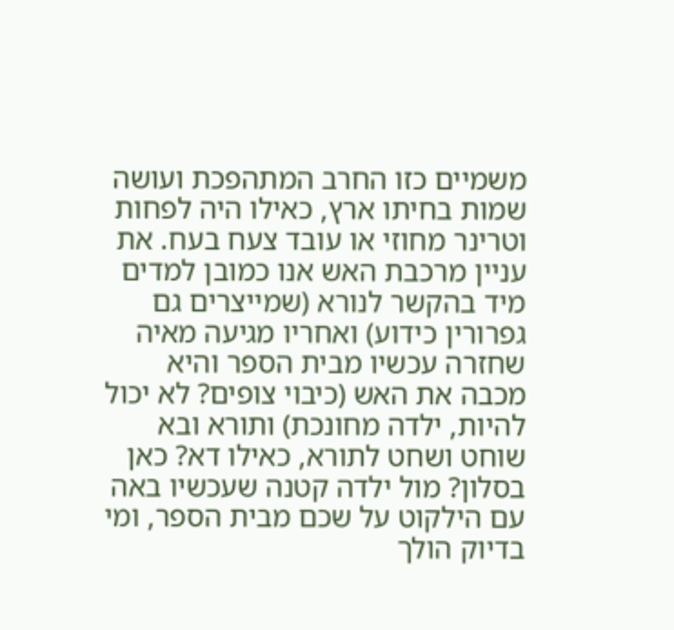משמיים כזו החרב המתהפכת ועושה שמות בחיתו ארץ, כאילו היה לפחות וטרינר מחוזי או עובד צעח בעח. את עניין מרכבת האש אנו כמובן למדים מיד בהקשר לנורא (שמייצרים גם גפרורין כידוע) ואחריו מגיעה מאיה שחזרה עכשיו מבית הספר והיא מכבה את האש (כיבוי צופים? לא יכול להיות, ילדה מחונכת) ותורא ובא שוחט ושחט לתורא, כאילו דא? כאן בסלון? מול ילדה קטנה שעכשיו באה עם הילקוט על שכם מבית הספר, ומי בדיוק הולך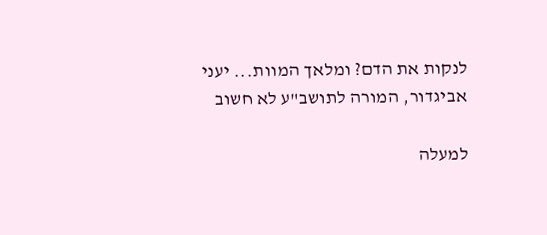לנקות את הדם? ומלאך המוות... יעני אביגדור, המורה לתושב"ע לא חשוב

למעלה